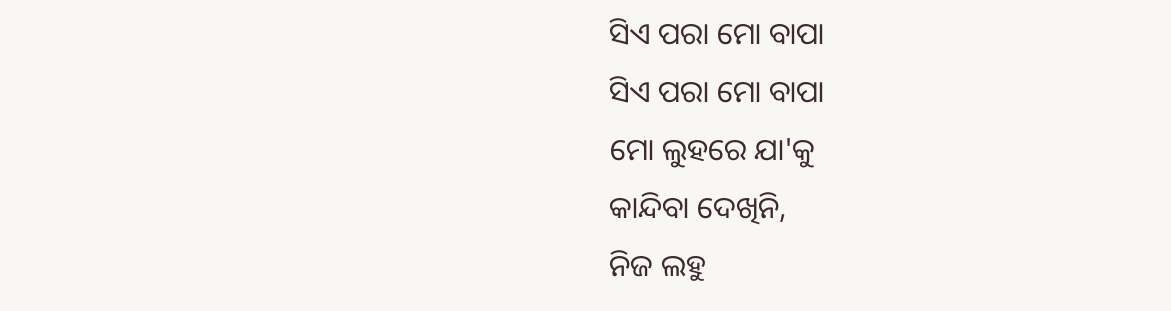ସିଏ ପରା ମୋ ବାପା
ସିଏ ପରା ମୋ ବାପା
ମୋ ଲୁହରେ ଯା'କୁ
କାନ୍ଦିବା ଦେଖିନି,
ନିଜ ଲହୁ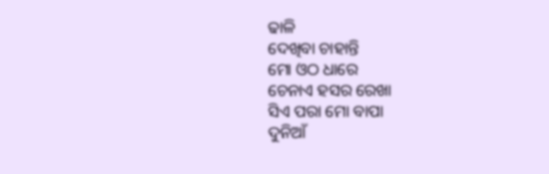ଢାଳି
ଦେଖିବା ଚାହାନ୍ତି
ମୋ ଓଠ ଧାରେ
ଚେନାଏ ହସର ରେଖା
ସିଏ ପରା ମୋ ବାପା
ଦୁନିଆଁ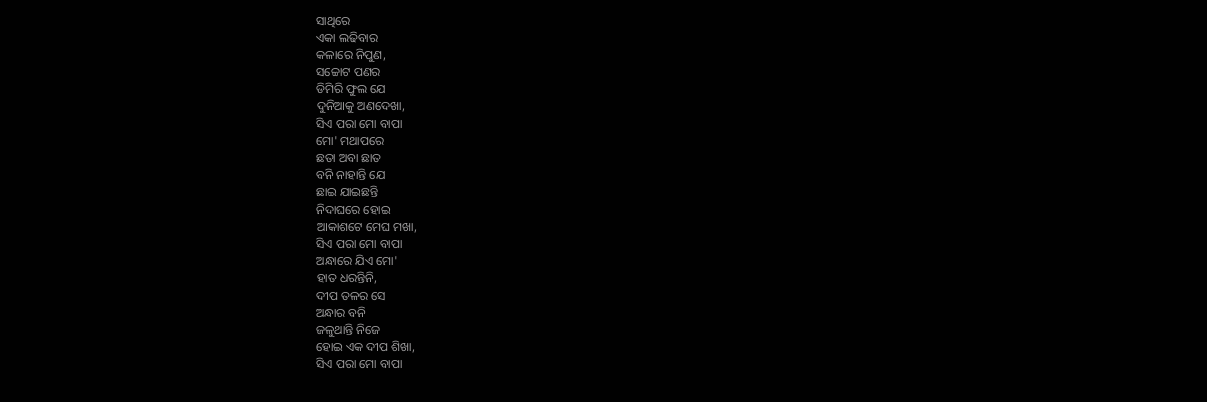ସାଥିରେ
ଏକା ଲଢିବାର
କଳାରେ ନିପୁଣ,
ସଚ୍ଚୋଟ ପଣର
ଡିମିରି ଫୁଲ ଯେ
ଦୁନିଆକୁ ଅଣଦେଖା,
ସିଏ ପରା ମୋ ବାପା
ମୋ' ମଥାପରେ
ଛତା ଅବା ଛାତ
ବନି ନାହାନ୍ତି ଯେ
ଛାଇ ଯାଇଛନ୍ତି
ନିଦାଘରେ ହୋଇ
ଆକାଶଟେ ମେଘ ମଖା,
ସିଏ ପରା ମୋ ବାପା
ଅନ୍ଧାରେ ଯିଏ ମୋ'
ହାତ ଧରନ୍ତିନି,
ଦୀପ ତଳର ସେ
ଅନ୍ଧାର ବନି
ଜଳୁଥାନ୍ତି ନିଜେ
ହୋଇ ଏକ ଦୀପ ଶିଖା,
ସିଏ ପରା ମୋ ବାପା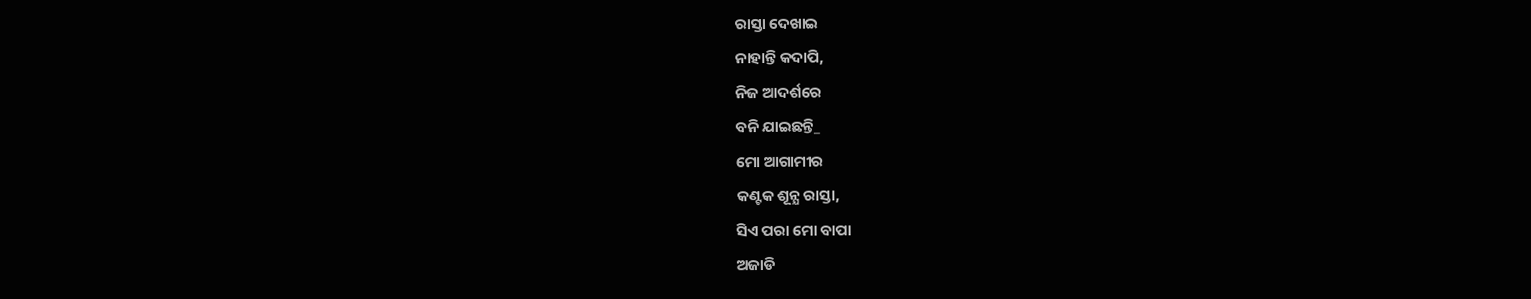ରାସ୍ତା ଦେଖାଇ
ନାହାନ୍ତି କଦାପି,
ନିଜ ଆଦର୍ଶରେ
ବନି ଯାଇଛନ୍ତି_
ମୋ ଆଗାମୀର
କଣ୍ଟକ ଶୂନ୍ଯ ରାସ୍ତା,
ସିଏ ପରା ମୋ ବାପା
ଅଜାଡି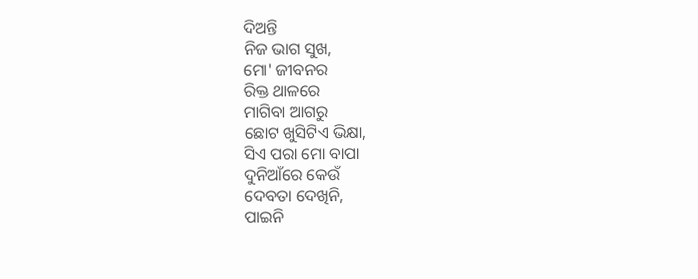ଦିଅନ୍ତି
ନିଜ ଭାଗ ସୁଖ,
ମୋ' ଜୀବନର
ରିକ୍ତ ଥାଳରେ
ମାଗିବା ଆଗରୁ
ଛୋଟ ଖୁସିଟିଏ ଭିକ୍ଷା,
ସିଏ ପରା ମୋ ବାପା
ଦୁନିଆଁରେ କେଉଁ
ଦେବତା ଦେଖିନି,
ପାଇନି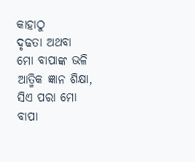କାହାଠୁ
ଦୃଢତା ଅଥବା
ମୋ ବାପାଙ୍କ ଭଳି
ଆତ୍ମିକ ଜ୍ଞାନ ଶିକ୍ଷା,
ସିଏ ପରା ମୋ ବାପା